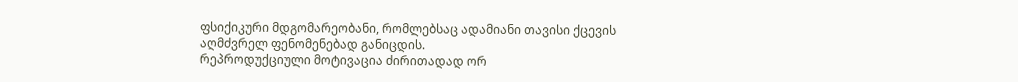ფსიქიკური მდგომარეობანი, რომლებსაც ადამიანი თავისი ქცევის აღმძვრელ ფენომენებად განიცდის.
რეპროდუქციული მოტივაცია ძირითადად ორ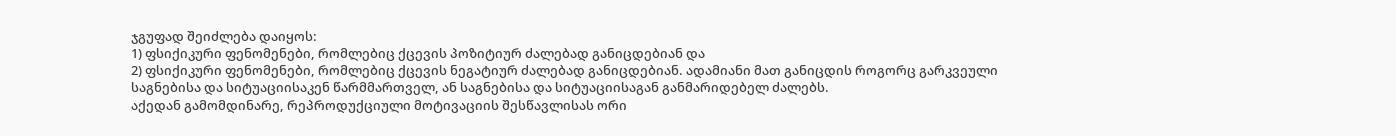ჯგუფად შეიძლება დაიყოს:
1) ფსიქიკური ფენომენები, რომლებიც ქცევის პოზიტიურ ძალებად განიცდებიან და
2) ფსიქიკური ფენომენები, რომლებიც ქცევის ნეგატიურ ძალებად განიცდებიან. ადამიანი მათ განიცდის როგორც გარკვეული საგნებისა და სიტუაციისაკენ წარმმართველ, ან საგნებისა და სიტუაციისაგან განმარიდებელ ძალებს.
აქედან გამომდინარე, რეპროდუქციული მოტივაციის შესწავლისას ორი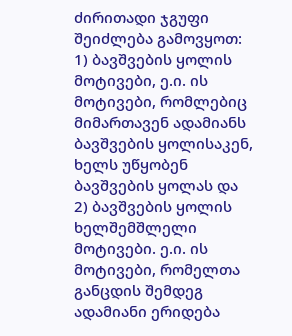ძირითადი ჯგუფი შეიძლება გამოვყოთ:
1) ბავშვების ყოლის მოტივები, ე.ი. ის მოტივები, რომლებიც მიმართავენ ადამიანს ბავშვების ყოლისაკენ, ხელს უწყობენ ბავშვების ყოლას და
2) ბავშვების ყოლის ხელშემშლელი მოტივები. ე.ი. ის მოტივები, რომელთა განცდის შემდეგ ადამიანი ერიდება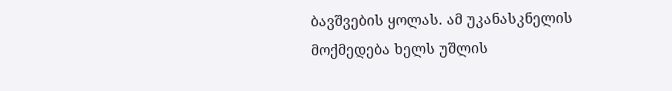ბავშვების ყოლას. ამ უკანასკნელის მოქმედება ხელს უშლის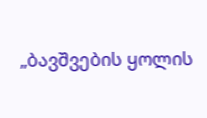„ბავშვების ყოლის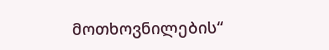მოთხოვნილების“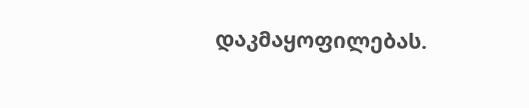დაკმაყოფილებას.